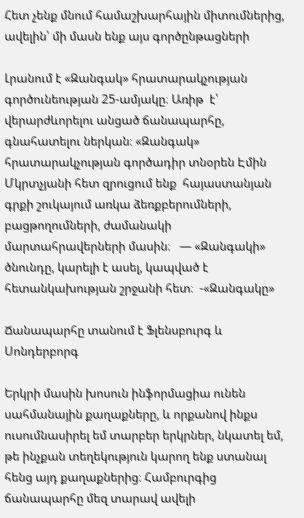Հետ չենք մնում համաշխարհային միտումներից, ավելին՝ մի մասն ենք այս գործընթացների

Լրանում է «Զանգակ» հրատարակչության գործունեության 25-ամյակը։ Առիթ  է՝ վերարժևորելու անցած ճանապարհը, գնահատելու ներկան։ «Զանգակ» հրատարակչության գործադիր տնօրեն Էմին Մկրտչյանի հետ զրուցում ենք  հայաստանյան գրքի շուկայում առկա ձեռքբերումների, բացթողումների, ժամանակի մարտահրավերների մասին։   — «Զանգակի» ծնունդը, կարելի է ասել, կապված է հետանկախության շրջանի հետ։  -«Զանգակը»

Ճանապարհը տանում է Ֆլենսբուրգ և Սոնդերբորգ

Երկրի մասին խոսուն ինֆորմացիա ունեն սահմանային քաղաքները, և որքանով ինքս ուսումնասիրել եմ տարբեր երկրներ, նկատել եմ, թե ինչքան տեղեկություն կարող ենք ստանալ հենց այդ քաղաքներից։ Համբուրգից ճանապարհը մեզ տարավ ավելի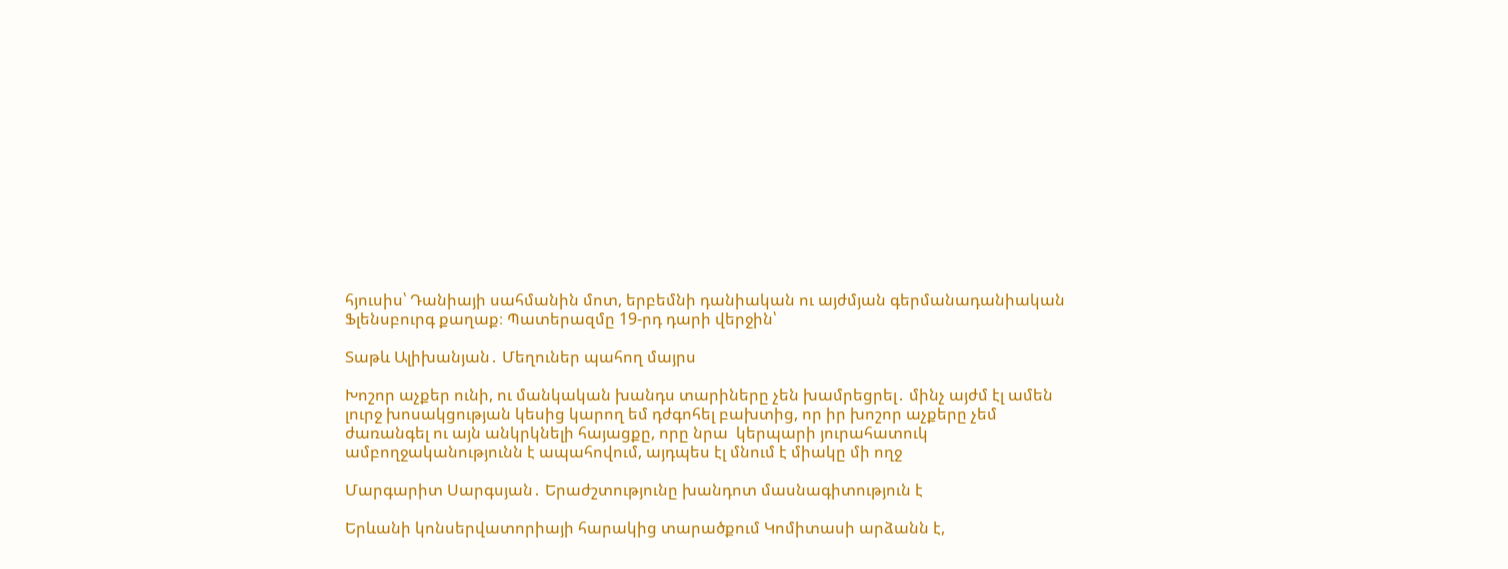հյուսիս՝ Դանիայի սահմանին մոտ, երբեմնի դանիական ու այժմյան գերմանադանիական Ֆլենսբուրգ քաղաք։ Պատերազմը 19-րդ դարի վերջին՝

Տաթև Ալիխանյան․ Մեղուներ պահող մայրս

Խոշոր աչքեր ունի, ու մանկական խանդս տարիները չեն խամրեցրել․ մինչ այժմ էլ ամեն լուրջ խոսակցության կեսից կարող եմ դժգոհել բախտից, որ իր խոշոր աչքերը չեմ ժառանգել ու այն անկրկնելի հայացքը, որը նրա  կերպարի յուրահատուկ ամբողջականությունն է ապահովում, այդպես էլ մնում է միակը մի ողջ

Մարգարիտ Սարգսյան․ Երաժշտությունը խանդոտ մասնագիտություն է

Երևանի կոնսերվատորիայի հարակից տարածքում Կոմիտասի արձանն է,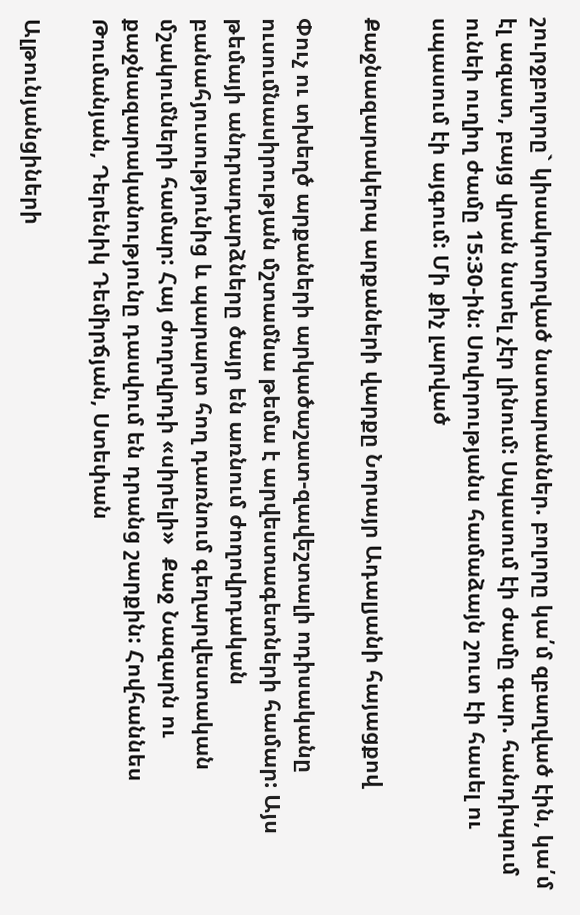շուրջբոլորը` կիսակոտրված նստարաններ. բոլորը կա՛մ զբաղված էին, կա՛մ էլ ազատ, բայց վրան նստել չէր լինում: Սպասում էի ժամը գար. հանդիպում ունեի ուղիղ ժամը 15:30-ին: Սովորությանս համաձայն շուտ էի հասել ու սպասում էի այգում: Մի քիչ լարված

Քաջնազարակերպ արքաների վարքը Նորայր Ադալյանի հայացքով

Փուչ ու տխեղծ արքաների արկածաշատ-զավեշտալի ոդիսականը ուսումնասիրության մշտամնա թեմա է արվեստագետների համար: Այս թեմայի անդրադարձները ծայր են առնում ժողովրդական բանահյուսությունից և պարարտ հող դառնում գեղարվեստական մշակումների համար: Հայ ժողովրդի «սիրելի»  Քաջ Նազարն ու քաջնազարականությունը դասվում են դրանց շարքին: Հովհաննես Թումանյան, Դերենիկ Դեմիրճյան, Ստեփան

Ալթունյանցիների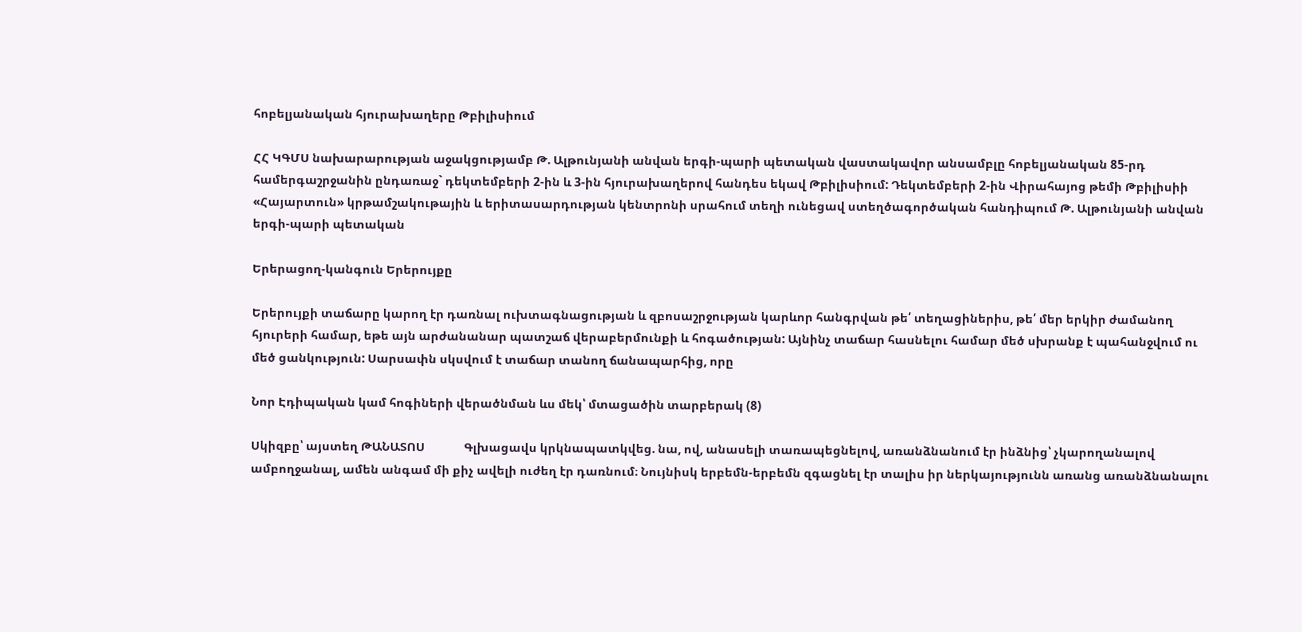հոբելյանական հյուրախաղերը Թբիլիսիում

ՀՀ ԿԳՄՍ նախարարության աջակցությամբ Թ. Ալթունյանի անվան երգի-պարի պետական վաստակավոր անսամբլը հոբելյանական 85-րդ համերգաշրջանին ընդառաջ` դեկտեմբերի 2-ին և 3-ին հյուրախաղերով հանդես եկավ Թբիլիսիում: Դեկտեմբերի 2-ին Վիրահայոց թեմի Թբիլիսիի «Հայարտուն» կրթամշակութային և երիտասարդության կենտրոնի սրահում տեղի ունեցավ ստեղծագործական հանդիպում Թ. Ալթունյանի անվան երգի-պարի պետական

Երերացող-կանգուն Երերույքը

Երերույքի տաճարը կարող էր դառնալ ուխտագնացության և զբոսաշրջության կարևոր հանգրվան թե՛ տեղացիներիս, թե՛ մեր երկիր ժամանող հյուրերի համար, եթե այն արժանանար պատշաճ վերաբերմունքի և հոգածության: Այնինչ տաճար հասնելու համար մեծ սխրանք է պահանջվում ու մեծ ցանկություն: Սարսափն սկսվում է տաճար տանող ճանապարհից, որը

Նոր Էդիպական կամ հոգիների վերածնման ևս մեկ՝ մտացածին տարբերակ (8)

Սկիզբը՝ այստեղ ԹԱՆԱՏՈՍ             Գլխացավս կրկնապատկվեց. նա, ով, անասելի տառապեցնելով, առանձնանում էր ինձնից՝ չկարողանալով ամբողջանալ, ամեն անգամ մի քիչ ավելի ուժեղ էր դառնում։ Նույնիսկ երբեմն-երբեմն զգացնել էր տալիս իր ներկայությունն առանց առանձնանալու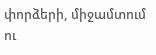փորձերի, միջամտում ու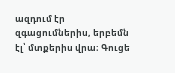ազդում էր զգացումներիս, երբեմն էլ՝ մտքերիս վրա։ Գուցե